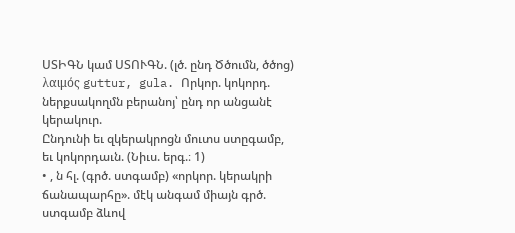ՍՏԻԳՆ կամ ՍՏՈՒԳՆ. (լծ. ընդ Ծծումն, ծծոց) λαιμός guttur, gula. Որկոր. կոկորդ. ներքսակողմն բերանոյ՝ ընդ որ անցանէ կերակուր.
Ընդունի եւ զկերակրոցն մուտս ստըգամբ, եւ կոկորդաւն. (Նիւս. երգ.։ 1)
• , ն հլ. (գրծ. ստգամբ) «որկոր. կերակրի ճանապարհը». մէկ անգամ միայն գրծ. ստգամբ ձևով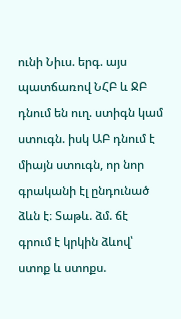ունի Նիւս. երգ. այս պատճառով ՆՀԲ և ՋԲ դնում են ուղ. ստիգն կամ ստուգն. իսկ ԱԲ դնում է միայն ստուգն, որ նոր գրականի էլ ընդունած ձևն է։ Տաթև. ձմ. ճէ գրում է կրկին ձևով՝ ստոք և ստոքս.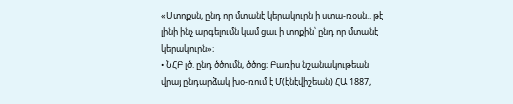«Ստոքսն, ընդ որ մտանէ կերակուրն ի ստա-ռօսն.. թէ լինի ինչ արգելումն կամ ցաւ ի տոքին՝ ընդ որ մտանէ կերակուրն»։
• ՆՀԲ լծ. ընդ ծծումն, ծծոց։ Բառիս նշանակութեան վրայ ընդարձակ խօ-ռում է Մ(էնէվիշեան) ՀԱ 1887,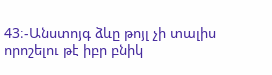43։-Անստոյգ ձևը թոյլ չի տալիս որոշելու թէ իբր բնիկ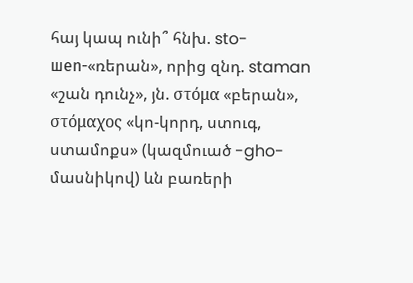հայ կապ ունի՞ հնխ. sto-шen-«ռերան», որից զնդ. staman «շան դունչ», յն. στόμα «բերան», στόμαχος «կո-կորդ, ստուգ, ստամոքս» (կազմուած -gho-մասնիկով) ևն բառերի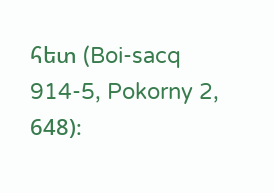հետ (Boi-sacq 914-5, Pokorny 2, 648)։